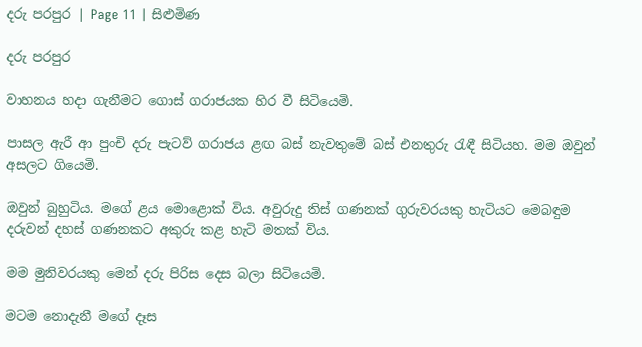දරු පරපුර | Page 11 | සිළුමිණ

දරු පරපුර

වාහනය හදා ගැනීමට ගොස් ගරාජයක හිර වී සිටියෙමි.

පාසල ඇරී ආ පුංචි දරු පැටව් ගරාජය ළඟ බස් නැවතුමේ බස් එනතුරු රැඳී සිටියහ. මම ඔවුන් අසලට ගියෙමි.

ඔවුන් බුහුටිය. මගේ ළය මොළොක් විය. අවුරුදු තිස් ගණනක් ගුරුවරයකු හැටියට මෙබඳුම දරුවන් දහස් ගණනකට අකුරු කළ හැටි මතක් විය.

මම මුනිවරයකු මෙන් දරු පිරිස දෙස බලා සිටියෙමි.

මටම නොදැනී මගේ දෑස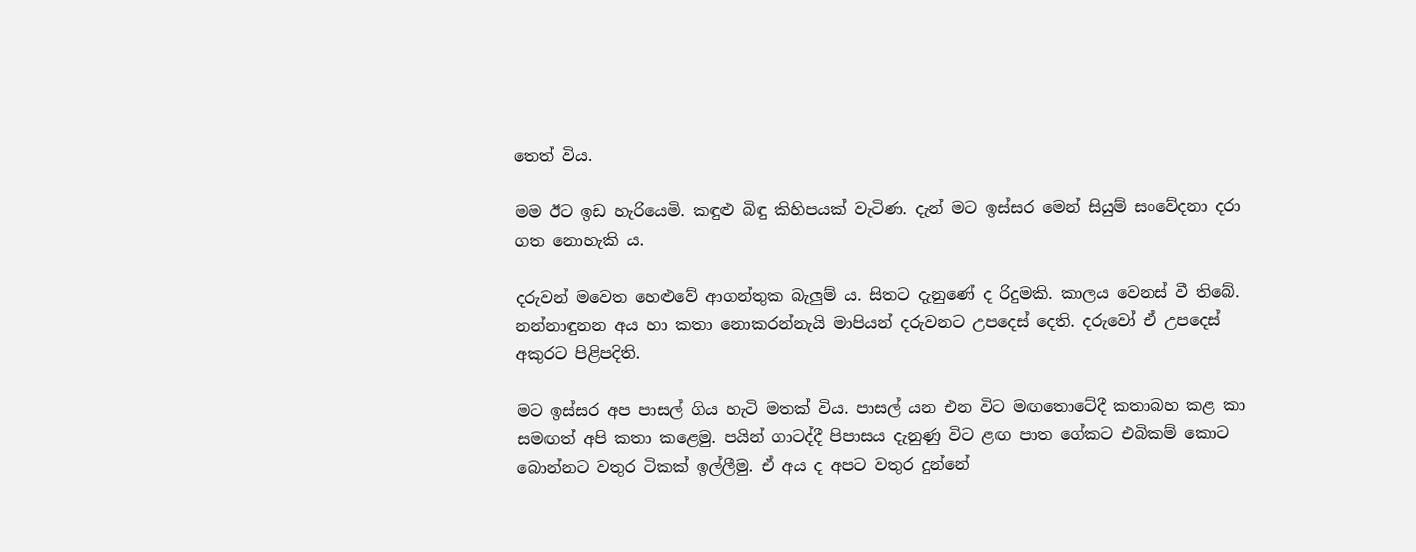තෙත් විය.

මම ඊට ඉඩ හැරියෙමි. කඳුළු බිඳු කිහිපයක් වැටිණ. දැන් මට ඉස්සර මෙන් සියුම් සංවේදනා දරා ගත නොහැකි ය.

දරුවන් මවෙත හෙළුවේ ආගන්තුක බැලුම් ය. සිතට දැනුණේ ද රිදුමකි. කාලය වෙනස් වී තිබේ. නන්නාඳුනන අය හා කතා නොකරන්නැයි මාපියන් දරුවනට උපදෙස් දෙති. දරුවෝ ඒ උපදෙස් අකුරට පිළිපදිති.

මට ඉස්සර අප පාසල් ගිය හැටි මතක් විය. පාසල් යන එන විට මඟතොටේදී කතාබහ කළ කා සමඟත් අපි කතා කළෙමු. පයින් ගාටද්දී පිපාසය දැනුණු විට ළඟ පාත ගේකට එබිකම් කොට බොන්නට වතුර ටිකක් ඉල්ලීමු. ඒ අය ද අපට වතුර දුන්නේ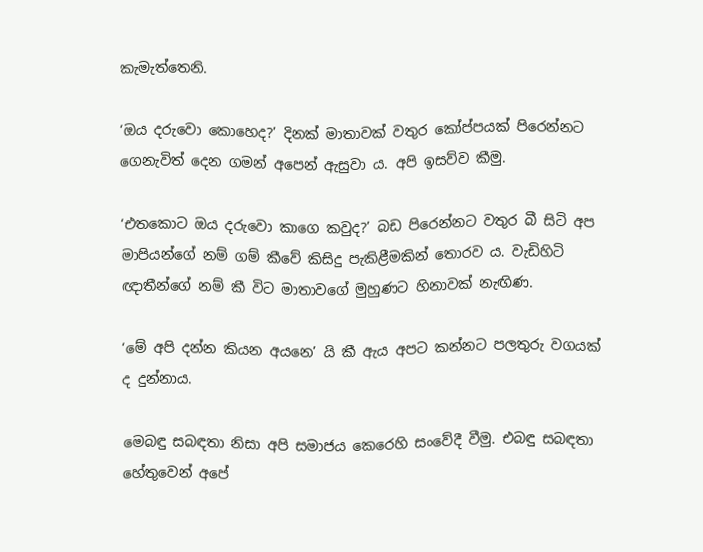කැමැත්තෙනි.

‘ඔය දරුවො කොහෙද?’ දිනක් මාතාවක් වතුර කෝප්පයක් පිරෙන්නට ගෙනැවිත් දෙන ගමන් අපෙන් ඇසුවා ය. අපි ඉසව්ව කීමු.

‘එතකොට ඔය දරුවො කාගෙ කවුද?’ බඩ පිරෙන්නට වතුර බී සිටි අප මාපියන්ගේ නම් ගම් කීවේ කිසිදු පැකිළීමකින් තොරව ය. වැඩිහිටි ඥාතීන්ගේ නම් කී විට මාතාවගේ මුහුණට හිනාවක් නැඟිණ.

‘මේ අපි දන්න කියන අයනෙ’ යි කී ඇය අපට කන්නට පලතුරු වගයක් ද දුන්නාය.

මෙබඳු සබඳතා නිසා අපි සමාජය කෙරෙහි සංවේදී වීමු. එබඳු සබඳතා හේතුවෙන් අපේ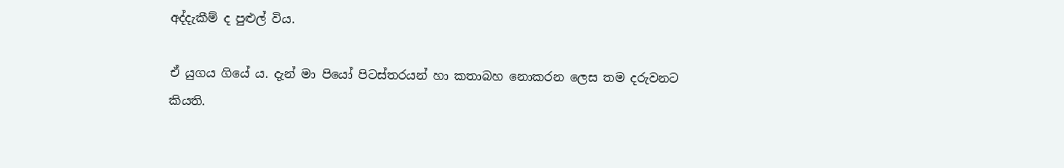අද්දැකීම් ද පුළුල් විය.

ඒ යුගය ගියේ ය. දැන් මා පියෝ පිටස්තරයන් හා කතාබහ නොකරන ලෙස තම දරුවනට කියති.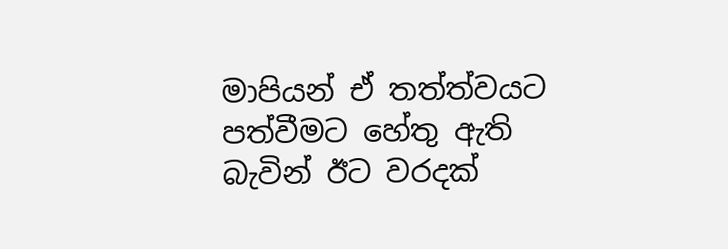මාපියන් ඒ තත්ත්වයට පත්වීමට හේතු ඇති බැවින් ඊට වරදක්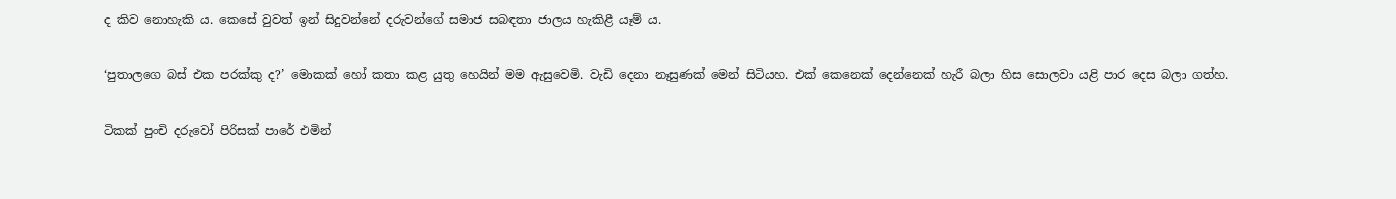ද කිව නොහැකි ය. කෙසේ වුවත් ඉන් සිදුවන්නේ දරුවන්ගේ සමාජ සබඳතා ජාලය හැකිළී යෑම් ය.

‘පුතාලගෙ බස් එක පරක්කු ද?’ මොකක් හෝ කතා කළ යුතු හෙයින් මම ඇසුවෙමි. වැඩි දෙනා නෑසුණක් මෙන් සිටියහ. එක් කෙනෙක් දෙන්නෙක් හැරී බලා හිස සොලවා යළි පාර දෙස බලා ගත්හ.

ටිකක් පුංචි දරුවෝ පිරිසක් පාරේ එමින්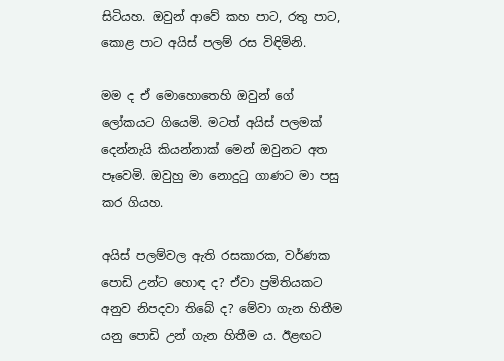සිටියහ. ඔවුන් ආවේ කහ පාට, රතු පාට, කොළ පාට අයිස් පලම් රස විඳිමිනි.

මම ද ඒ මොහොතෙහි ඔවුන් ගේ ලෝකයට ගියෙමි. මටත් අයිස් පලමක් දෙන්නැයි කියන්නාක් මෙන් ඔවුනට අත පෑවෙමි. ඔවුහු මා නොදුටු ගාණට මා පසු කර ගියහ.

අයිස් පලම්වල ඇති රසකාරක, වර්ණක පොඩි උන්ට හොඳ ද? ඒවා ප්‍රමිතියකට අනුව නිපදවා තිබේ ද? මේවා ගැන හිතීම යනු පොඩි උන් ගැන හිතීම ය. ඊළඟට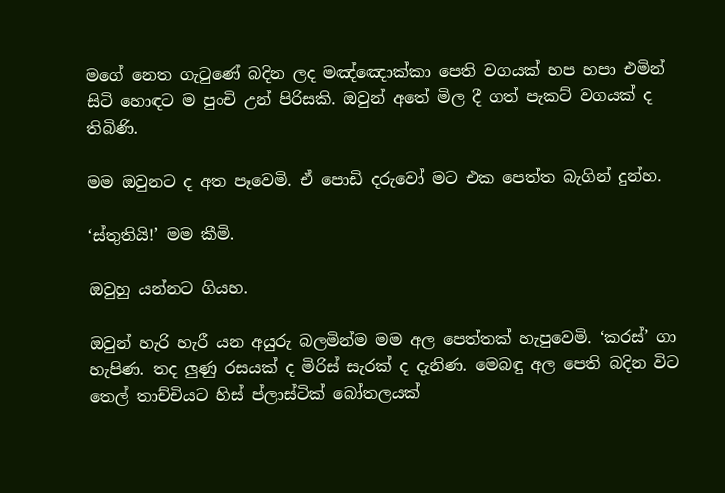මගේ නෙත ගැටුණේ බදින ලද මඤ්ඤොක්කා පෙති වගයක් හප හපා එමින් සිටි හොඳට ම පුංචි උන් පිරිසකි. ඔවුන් අතේ මිල දී ගත් පැකට් වගයක් ද තිබිණි.

මම ඔවුනට ද අත පෑවෙමි. ඒ පොඩි දරුවෝ මට එක පෙත්ත බැගින් දුන්හ.

‘ස්තුතියි!’ මම කීමි.

ඔවුහු යන්නට ගියහ.

ඔවුන් හැරි හැරී යන අයුරු බලමින්ම මම අල පෙත්තක් හැපුවෙමි. ‘කරස්’ ගා හැපිණ. තද ලුණු රසයක් ද මිරිස් සැරක් ද දැනිණ. මෙබඳු අල පෙති බදින විට තෙල් තාච්චියට හිස් ප්ලාස්ටික් බෝතලයක්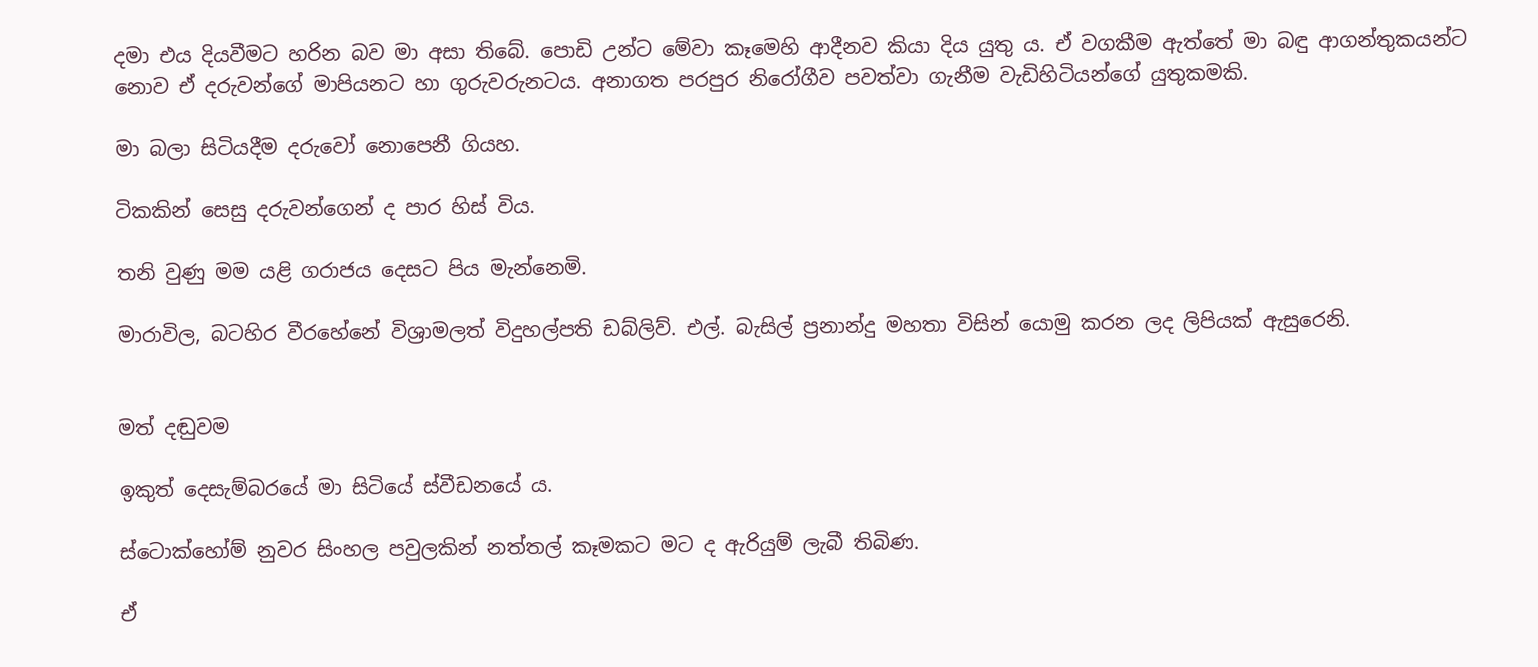දමා එය දියවීමට හරින බව මා අසා තිබේ. පොඩි උන්ට මේවා කෑමෙහි ආදීනව කියා දිය යුතු ය. ඒ වගකීම ඇත්තේ මා බඳු ආගන්තුකයන්ට නොව ඒ දරුවන්ගේ මාපියනට හා ගුරුවරුනටය. අනාගත පරපුර නිරෝගීව පවත්වා ගැනීම වැඩිහිටියන්ගේ යුතුකමකි.

මා බලා සිටියදීම දරුවෝ නොපෙනී ගියහ.

ටිකකින් සෙසු දරුවන්ගෙන් ද පාර හිස් විය.

තනි වුණු මම යළි ගරාජය දෙසට පිය මැන්නෙමි.

මාරාවිල, බටහිර වීරහේනේ විශ්‍රාමලත් විදුහල්පති ඩබ්ලිව්. එල්. බැසිල් ප්‍රනාන්දු මහතා විසින් යොමු කරන ලද ලිපියක් ඇසුරෙනි.


මත් දඬුවම

ඉකුත් දෙසැම්බරයේ මා සිටියේ ස්වීඩනයේ ය.

ස්ටොක්හෝම් නුවර සිංහල පවුලකින් නත්තල් කෑමකට මට ද ඇරියුම් ලැබී තිබිණ.

ඒ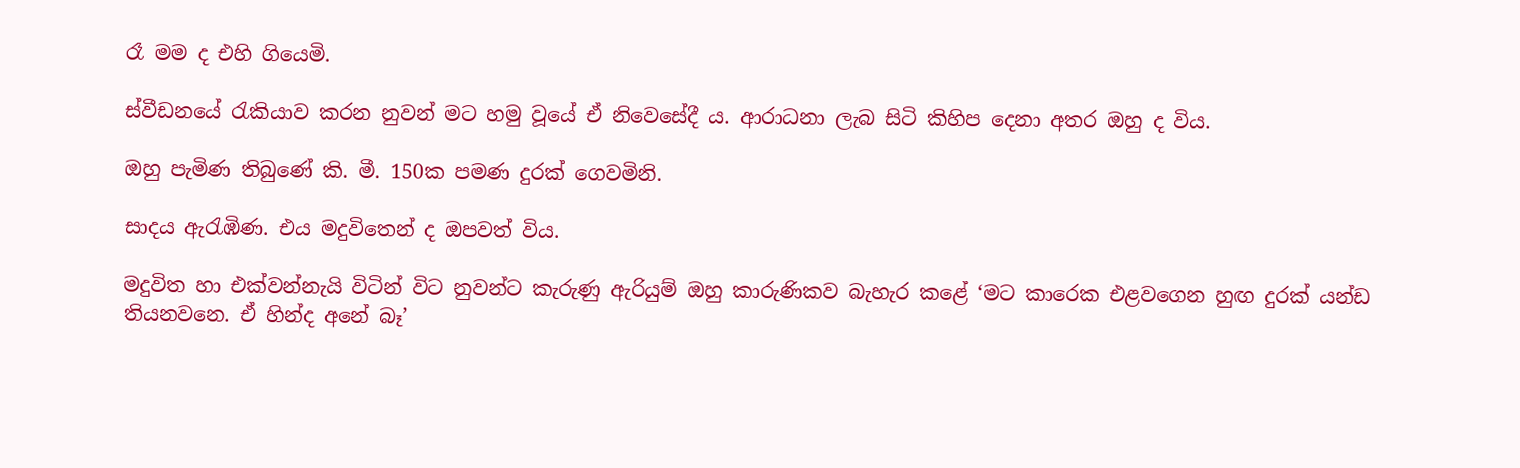රෑ මම ද එහි ගියෙමි.

ස්වීඩනයේ රැකියාව කරන නුවන් මට හමු වූයේ ඒ නිවෙසේදී ය. ආරාධනා ලැබ සිටි කිහිප දෙනා අතර ඔහු ද විය.

ඔහු පැමිණ තිබුණේ කි. මී. 150ක පමණ දුරක් ගෙවමිනි.

සාදය ඇරැඹිණ. එය මදුවිතෙන් ද ඔපවත් විය.

මදුවිත හා එක්වන්නැයි විටින් විට නුවන්ට කැරුණු ඇරියුම් ඔහු කාරුණිකව බැහැර කළේ ‘මට කාරෙක එළවගෙන හුඟ දුරක් යන්ඩ තියනවනෙ. ඒ හින්ද අනේ බෑ’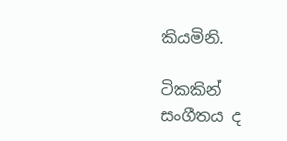කියමිනි.

ටිකකින් සංගීතය ද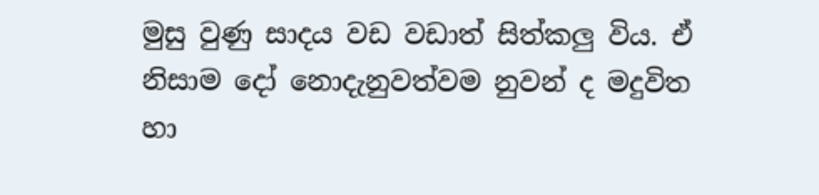මුසු වුණු සාදය වඩ වඩාත් සිත්කලු විය. ඒ නිසාම දෝ නොදැනුවත්වම නුවන් ද මදුවිත හා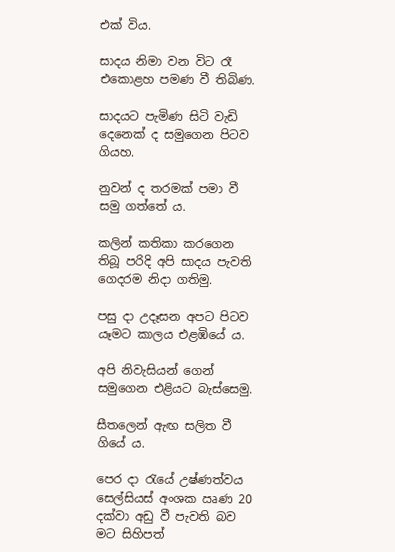එක් විය.

සාදය නිමා වන විට රෑ එකොළහ පමණ වී තිබිණ.

සාදයට පැමිණ සිටි වැඩි දෙනෙක් ද සමුගෙන පිටව ගියහ.

නුවන් ද තරමක් පමා වී සමු ගත්තේ ය.

කලින් කතිකා කරගෙන තිබූ පරිදි අපි සාදය පැවති ගෙදරම නිදා ගතිමු.

පසු දා උදෑසන අපට පිටව යෑමට කාලය එළඹියේ ය.

අපි නිවැසියන් ගෙන් සමුගෙන එළියට බැස්සෙමු.

සීතලෙන් ඇඟ සලිත වී ගියේ ය.

පෙර දා රැයේ උෂ්ණත්වය සෙල්සියස් අංශක ඍණ 20 දක්වා අඩු වී පැවති බව මට සිහිපත්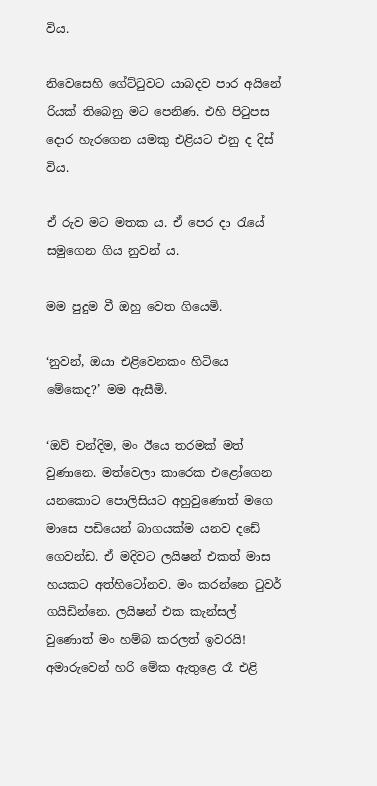විය.

නිවෙසෙහි ගේට්ටුවට යාබදව පාර අයිනේ රියක් තිබෙනු මට පෙනිණ. එහි පිටුපස දොර හැරගෙන යමකු එළියට එනු ද දිස් විය.

ඒ රුව මට මතක ය. ඒ පෙර දා රැයේ සමුගෙන ගිය නුවන් ය.

මම පුදුම වී ඔහු වෙත ගියෙමි.

‘නුවන්, ඔයා එළිවෙනකං හිටියෙ මේකෙද?’ මම ඇසීමි.

‘ඔව් චන්දිම, මං ඊයෙ තරමක් මත් වුණානෙ. මත්වෙලා කාරෙක එළෝගෙන යනකොට පොලිසියට අහුවුණොත් මගෙ මාසෙ පඩියෙන් බාගයක්ම යනව දඩේ ගෙවන්ඩ. ඒ මදිවට ලයිෂන් එකත් මාස හයකට අත්හිටෝනව. මං කරන්නෙ ටුවර් ගයිඩින්නෙ. ලයිෂන් එක කැන්සල් වුණොත් මං හම්බ කරලත් ඉවරයි! අමාරුවෙන් හරි මේක ඇතුළෙ රෑ එළි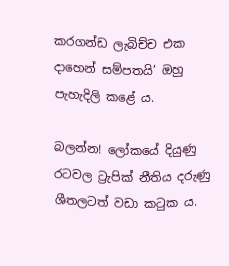කරගන්ඩ ලැබිච්ච එක දාහෙන් සම්පතයි’ ඔහු පැහැදිලි කළේ ය.

බලන්න! ලෝකයේ දියුණු රටවල ට්‍රැපික් නීතිය දරුණු ශීතලටත් වඩා කටුක ය.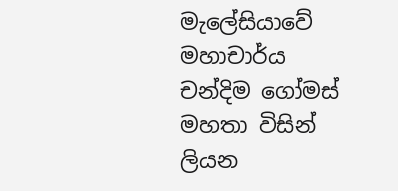මැලේසියාවේ මහාචාර්ය චන්දිම ගෝමස් මහතා විසින් ලියන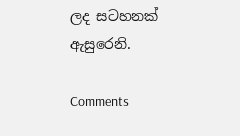ලද සටහනක් ඇසුරෙනි.

Comments